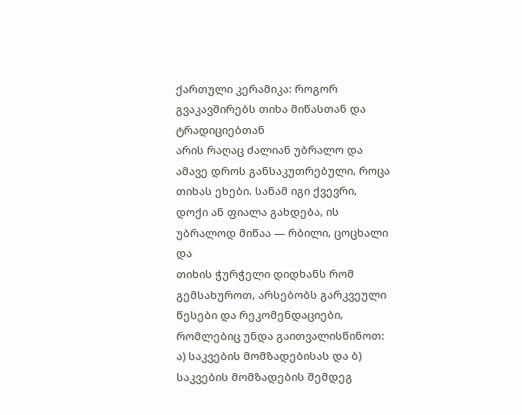ქართული კერამიკა: როგორ გვაკავშირებს თიხა მიწასთან და ტრადიციებთან
არის რაღაც ძალიან უბრალო და ამავე დროს განსაკუთრებული, როცა თიხას ეხები. სანამ იგი ქვევრი, დოქი ან ფიალა გახდება, ის უბრალოდ მიწაა — რბილი, ცოცხალი და
თიხის ჭურჭელი დიდხანს რომ გემსახუროთ, არსებობს გარკვეული წესები და რეკომენდაციები, რომლებიც უნდა გაითვალისწინოთ: ა) საკვების მომზადებისას და ბ) საკვების მომზადების შემდეგ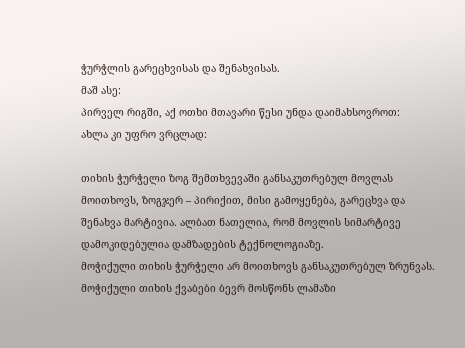ჭურჭლის გარეცხვისას და შენახვისას.
მაშ ასე:
პირველ რიგში, აქ ოთხი მთავარი წესი უნდა დაიმახსოვროთ:
ახლა კი უფრო ვრცლად:

თიხის ჭურჭელი ზოგ შემთხვევაში განსაკუთრებულ მოვლას მოითხოვს, ზოგჯერ – პირიქით, მისი გამოყენება, გარეცხვა და შენახვა მარტივია. ალბათ ნათელია, რომ მოვლის სიმარტივე დამოკიდებულია დამზადების ტექნოლოგიაზე.
მოჭიქული თიხის ჭურჭელი არ მოითხოვს განსაკუთრებულ ზრუნვას.
მოჭიქული თიხის ქვაბები ბევრ მოსწონს ლამაზი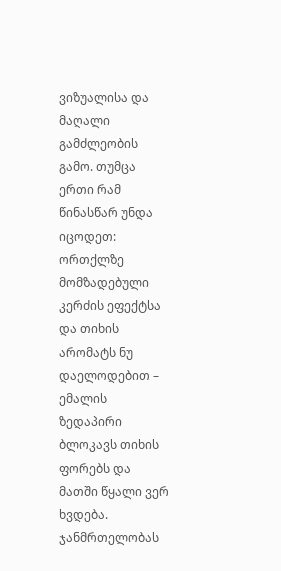ვიზუალისა და მაღალი გამძლეობის გამო. თუმცა ერთი რამ წინასწარ უნდა იცოდეთ: ორთქლზე მომზადებული კერძის ეფექტსა და თიხის არომატს ნუ დაელოდებით – ემალის ზედაპირი ბლოკავს თიხის ფორებს და მათში წყალი ვერ ხვდება.
ჯანმრთელობას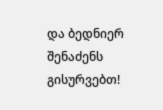და ბედნიერ შენაძენს გისურვებთ!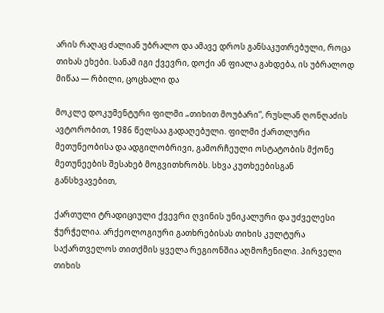არის რაღაც ძალიან უბრალო და ამავე დროს განსაკუთრებული, როცა თიხას ეხები. სანამ იგი ქვევრი, დოქი ან ფიალა გახდება, ის უბრალოდ მიწაა — რბილი, ცოცხალი და

მოკლე დოკუმენტური ფილმი „თიხით მოუბარი“, რუსლან ღონღაძის ავტორობით, 1986 წელსაა გადაღებული. ფილმი ქართლური მეთუნეობისა და ადგილობრივი, გამორჩეული ოსტატობის მქონე მეთუნეების შესახებ მოგვითხრობს. სხვა კუთხეებისგან განსხვავებით,

ქართული ტრადიციული ქვევრი ღვინის უნიკალური და უძველესი ჭურჭელია. არქეოლოგიური გათხრებისას თიხის კულტურა საქართველოს თითქმის ყველა რეგიონშია აღმოჩენილი. პირველი თიხის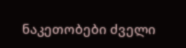ნაკეთობები ძველი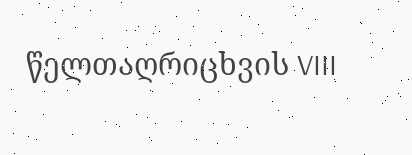წელთაღრიცხვის VIII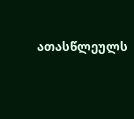ათასწლეულს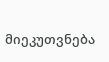მიეკუთვნება